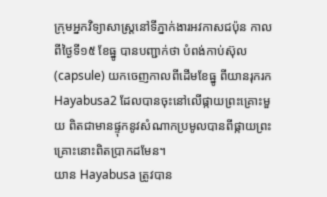ក្រុមអ្នកវិទ្យាសាស្រ្តនៅទីភ្នាក់ងារអវកាសជប៉ុន កាលពីថ្ងៃទី១៥ ខែធ្នូ បានបញ្ជាក់ថា បំពង់កាប់ស៊ុល (capsule) យកចេញកាលពីដើមខែធ្នូ ពីយានរុករក Hayabusa2 ដែលបានចុះនៅលើផ្កាយព្រះគ្រោះមួយ ពិតជាមានផ្ទុកនូវសំណាកប្រមូលបានពីផ្កាយព្រះគ្រោះនោះពិតប្រាកដមែន។
យាន Hayabusa ត្រូវបាន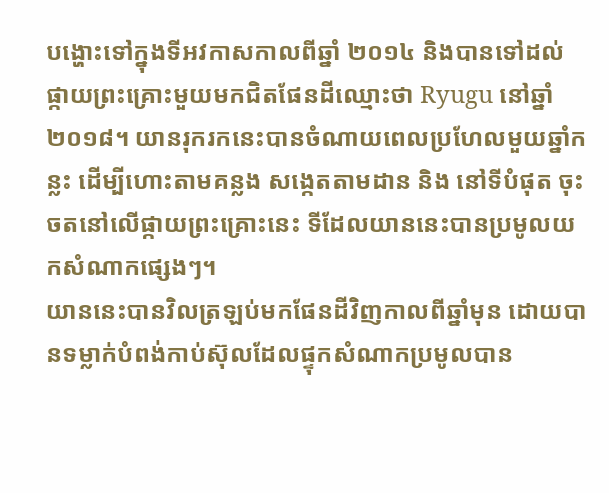បង្ហោះទៅក្នុងទីអវកាសកាលពីឆ្នាំ ២០១៤ និងបានទៅដល់ផ្កាយព្រះគ្រោះមួយមកជិតផែនដីឈ្មោះថា Ryugu នៅឆ្នាំ ២០១៨។ យានរុករកនេះបានចំណាយពេលប្រហែលមួយឆ្នាំកន្លះ ដើម្បីហោះតាមគន្លង សង្កេតតាមដាន និង នៅទីបំផុត ចុះចតនៅលើផ្កាយព្រះគ្រោះនេះ ទីដែលយាននេះបានប្រមូលយកសំណាកផ្សេងៗ។
យាននេះបានវិលត្រឡប់មកផែនដីវិញកាលពីឆ្នាំមុន ដោយបានទម្លាក់បំពង់កាប់ស៊ុលដែលផ្ទុកសំណាកប្រមូលបាន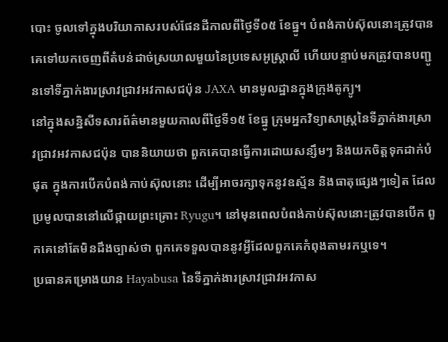បោះ ចូលទៅក្នុងបរិយាកាសរបស់ផែនដីកាលពីថ្ងៃទី០៥ ខែធ្នូ។ បំពង់កាប់ស៊ុលនោះត្រូវបានគេទៅយកចេញពីតំបន់ដាច់ស្រយាលមួយនៃប្រទេសអូស្រ្តាលី ហើយបន្ទាប់មកត្រូវបានបញ្ជូនទៅទីភ្នាក់ងារស្រាវជ្រាវអវកាសជប៉ុន JAXA មានមូលដ្ឋានក្នុងក្រុងតូក្យូ។
នៅក្នុងសន្និសីទសារព័ត៌មានមួយកាលពីថ្ងៃទី១៥ ខែធ្នូ ក្រុមអ្នកវិទ្យាសាស្រ្តនៃទីភ្នាក់ងារស្រាវជ្រាវអវកាសជប៉ុន បាននិយាយថា ពួកគេបានធ្វើការដោយសន្សឹមៗ និងយកចិត្តទុកដាក់បំផុត ក្នុងការបើកបំពង់កាប់ស៊ុលនោះ ដើម្បីអាចរក្សាទុកនូវឧស្ម័ន និងធាតុផ្សេងៗទៀត ដែលប្រមូលបាននៅលើផ្កាយព្រះគ្រោះ Ryugu។ នៅមុនពេលបំពង់កាប់ស៊ុលនោះត្រូវបានបើក ពួកគេនៅតែមិនដឹងច្បាស់ថា ពួកគេទទួលបាននូវអ្វីដែលពួកគេកំពុងតាមរកឬទេ។
ប្រធានគម្រោងយាន Hayabusa នៃទីភ្នាក់ងារស្រាវជ្រាវអវកាស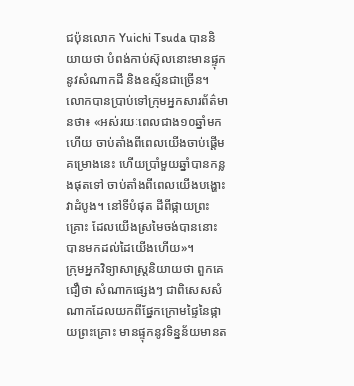ជប៉ុនលោក Yuichi Tsuda បាននិយាយថា បំពង់កាប់ស៊ុលនោះមានផ្ទុកនូវសំណាកដី និងឧស្ម័នជាច្រើន។
លោកបានប្រាប់ទៅក្រុមអ្នកសារព័ត៌មានថា៖ «អស់រយៈពេលជាង១០ឆ្នាំមកហើយ ចាប់តាំងពីពេលយើងចាប់ផ្តើមគម្រោងនេះ ហើយប្រាំមួយឆ្នាំបានកន្លងផុតទៅ ចាប់តាំងពីពេលយើងបង្ហោះវាដំបូង។ នៅទីបំផុត ដីពីផ្កាយព្រះគ្រោះ ដែលយើងស្រមៃចង់បាននោះ បានមកដល់ដៃយើងហើយ»។
ក្រុមអ្នកវិទ្យាសាស្រ្តនិយាយថា ពួកគេជឿថា សំណាកផ្សេងៗ ជាពិសេសសំណាកដែលយកពីផ្នែកក្រោមផ្ទៃនៃផ្កាយព្រះគ្រោះ មានផ្ទុកនូវទិន្នន័យមានត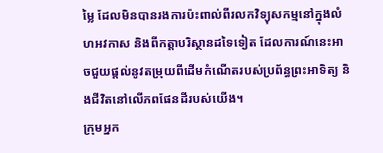ម្លៃ ដែលមិនបានរងការប៉ះពាល់ពីរលកវិទ្យុសកម្មនៅក្នុងលំហអវកាស និងពីកត្តាបរិស្ថានដទៃទៀត ដែលការណ៍នេះអាចជួយផ្តល់នូវតម្រុយពីដើមកំណើតរបស់ប្រព័ន្ធព្រះអាទិត្យ និងជីវិតនៅលើភពផែនដីរបស់យើង។
ក្រុមអ្នក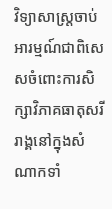វិទ្យាសាស្រ្តចាប់អារម្មណ៍ជាពិសេសចំពោះការសិក្សាវិភាគធាតុសរីរាង្គនៅក្នុងសំណាកទាំ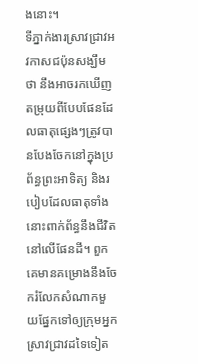ងនោះ។
ទីភ្នាក់ងារស្រាវជ្រាវអវកាសជប៉ុនសង្ឃឹមថា នឹងអាចរកឃើញតម្រុយពីបែបផែនដែលធាតុផ្សេងៗត្រូវបានបែងចែកនៅក្នុងប្រព័ន្ធព្រះអាទិត្យ និងរបៀបដែលធាតុទាំងនោះពាក់ព័ន្ធនឹងជីវិតនៅលើផែនដី។ ពួកគេមានគម្រោងនឹងចែករំលែកសំណាកមួយផ្នែកទៅឲ្យក្រុមអ្នកស្រាវជ្រាវដទៃទៀត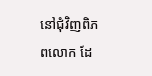នៅជុំវិញពិភពលោក ដែ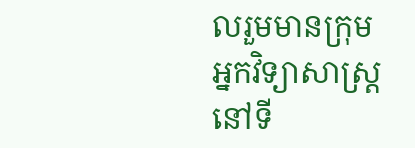លរួមមានក្រុមអ្នកវិទ្យាសាស្រ្តនៅទី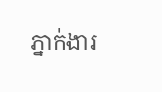ភ្នាក់ងារ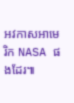អវកាសអាមេរិក NASA ផងដែរ៕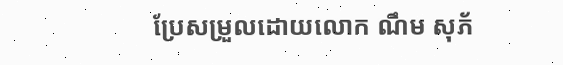ប្រែសម្រួលដោយលោក ណឹម សុភ័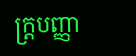ក្រ្តបញ្ញា